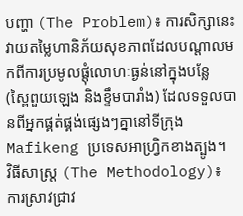បញ្ហា (The Problem)៖ ការសិក្សានេះវាយតម្លៃហានិភ័យសុខភាពដែលបណ្តាលមកពីការប្រមូលផ្តុំលោហៈធ្ងន់នៅក្នុងបន្លែ (ស្ពៃពួយឡេង និងខ្ទឹមបារាំង) ដែលទទួលបានពីអ្នកផ្គត់ផ្គង់ផ្សេងៗគ្នានៅទីក្រុង Mafikeng ប្រទេសអាហ្វ្រិកខាងត្បូង។
វិធីសាស្ត្រ (The Methodology)៖ ការស្រាវជ្រាវ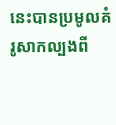នេះបានប្រមូលគំរូសាកល្បងពី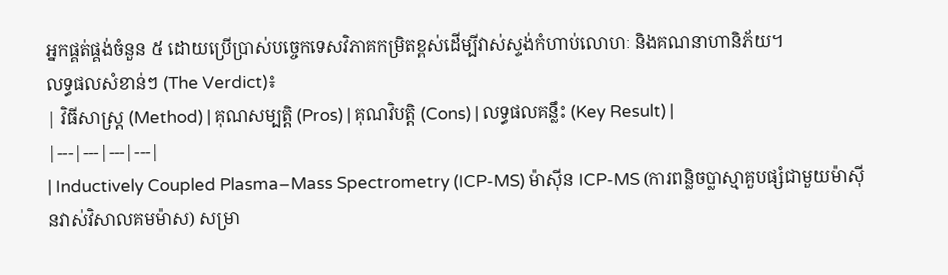អ្នកផ្គត់ផ្គង់ចំនួន ៥ ដោយប្រើប្រាស់បច្ចេកទេសវិភាគកម្រិតខ្ពស់ដើម្បីវាស់ស្ទង់កំហាប់លោហៈ និងគណនាហានិភ័យ។
លទ្ធផលសំខាន់ៗ (The Verdict)៖
| វិធីសាស្ត្រ (Method) | គុណសម្បត្តិ (Pros) | គុណវិបត្តិ (Cons) | លទ្ធផលគន្លឹះ (Key Result) |
|---|---|---|---|
| Inductively Coupled Plasma–Mass Spectrometry (ICP-MS) ម៉ាស៊ីន ICP-MS (ការពន្លិចប្លាស្មាគួបផ្សំជាមួយម៉ាស៊ីនវាស់វិសាលគមម៉ាស) សម្រា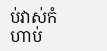ប់វាស់កំហាប់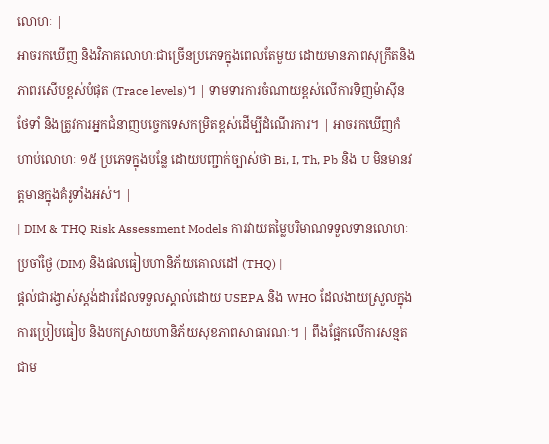លោហៈ |
អាចរកឃើញ និងវិភាគលោហៈជាច្រើនប្រភេទក្នុងពេលតែមួយ ដោយមានភាពសុក្រឹតនិងភាពរសើបខ្ពស់បំផុត (Trace levels)។ | ទាមទារការចំណាយខ្ពស់លើការទិញម៉ាស៊ីន ថែទាំ និងត្រូវការអ្នកជំនាញបច្ចេកទេសកម្រិតខ្ពស់ដើម្បីដំណើរការ។ | អាចរកឃើញកំហាប់លោហៈ ១៥ ប្រភេទក្នុងបន្លែ ដោយបញ្ជាក់ច្បាស់ថា Bi, I, Th, Pb និង U មិនមានវត្តមានក្នុងគំរូទាំងអស់។ |
| DIM & THQ Risk Assessment Models ការវាយតម្លៃបរិមាណទទួលទានលោហៈប្រចាំថ្ងៃ (DIM) និងផលធៀបហានិភ័យគោលដៅ (THQ) |
ផ្តល់ជារង្វាស់ស្តង់ដារដែលទទួលស្គាល់ដោយ USEPA និង WHO ដែលងាយស្រួលក្នុងការប្រៀបធៀប និងបកស្រាយហានិភ័យសុខភាពសាធារណៈ។ | ពឹងផ្អែកលើការសន្មតជាម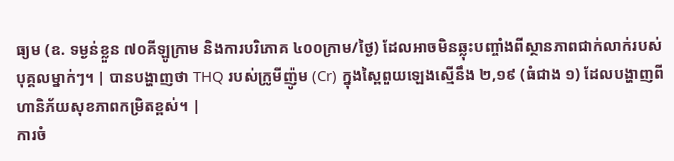ធ្យម (ឧ. ទម្ងន់ខ្លួន ៧០គីឡូក្រាម និងការបរិភោគ ៤០០ក្រាម/ថ្ងៃ) ដែលអាចមិនឆ្លុះបញ្ចាំងពីស្ថានភាពជាក់លាក់របស់បុគ្គលម្នាក់ៗ។ | បានបង្ហាញថា THQ របស់ក្រូមីញ៉ូម (Cr) ក្នុងស្ពៃពួយឡេងស្មើនឹង ២,១៩ (ធំជាង ១) ដែលបង្ហាញពីហានិភ័យសុខភាពកម្រិតខ្ពស់។ |
ការចំ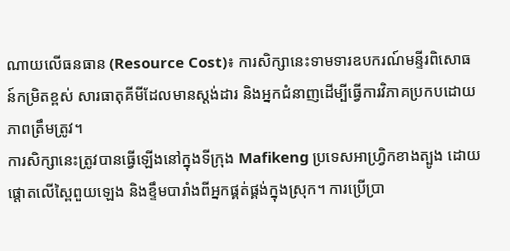ណាយលើធនធាន (Resource Cost)៖ ការសិក្សានេះទាមទារឧបករណ៍មន្ទីរពិសោធន៍កម្រិតខ្ពស់ សារធាតុគីមីដែលមានស្តង់ដារ និងអ្នកជំនាញដើម្បីធ្វើការវិភាគប្រកបដោយភាពត្រឹមត្រូវ។
ការសិក្សានេះត្រូវបានធ្វើឡើងនៅក្នុងទីក្រុង Mafikeng ប្រទេសអាហ្វ្រិកខាងត្បូង ដោយផ្តោតលើស្ពៃពួយឡេង និងខ្ទឹមបារាំងពីអ្នកផ្គត់ផ្គង់ក្នុងស្រុក។ ការប្រើប្រា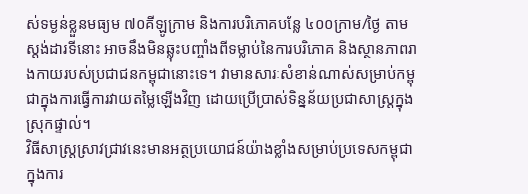ស់ទម្ងន់ខ្លួនមធ្យម ៧០គីឡូក្រាម និងការបរិភោគបន្លែ ៤០០ក្រាម/ថ្ងៃ តាមស្តង់ដារទីនោះ អាចនឹងមិនឆ្លុះបញ្ចាំងពីទម្លាប់នៃការបរិភោគ និងស្ថានភាពរាងកាយរបស់ប្រជាជនកម្ពុជានោះទេ។ វាមានសារៈសំខាន់ណាស់សម្រាប់កម្ពុជាក្នុងការធ្វើការវាយតម្លៃឡើងវិញ ដោយប្រើប្រាស់ទិន្នន័យប្រជាសាស្ត្រក្នុងស្រុកផ្ទាល់។
វិធីសាស្ត្រស្រាវជ្រាវនេះមានអត្ថប្រយោជន៍យ៉ាងខ្លាំងសម្រាប់ប្រទេសកម្ពុជា ក្នុងការ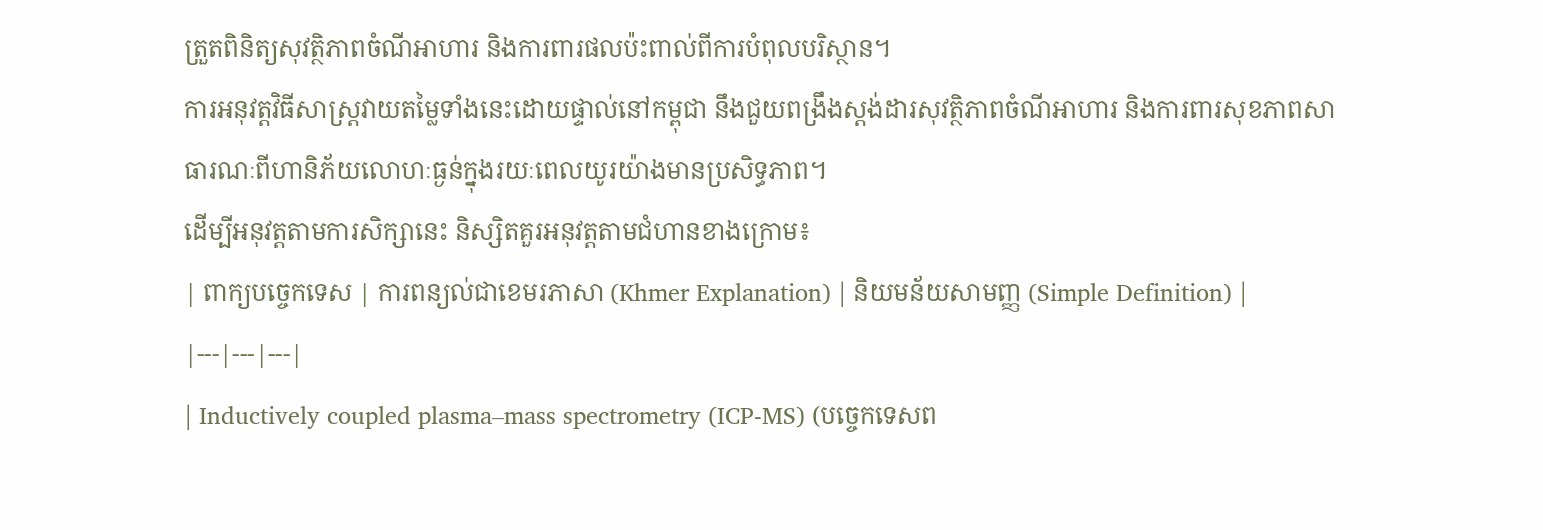ត្រួតពិនិត្យសុវត្ថិភាពចំណីអាហារ និងការពារផលប៉ះពាល់ពីការបំពុលបរិស្ថាន។
ការអនុវត្តវិធីសាស្ត្រវាយតម្លៃទាំងនេះដោយផ្ទាល់នៅកម្ពុជា នឹងជួយពង្រឹងស្តង់ដារសុវត្ថិភាពចំណីអាហារ និងការពារសុខភាពសាធារណៈពីហានិភ័យលោហៈធ្ងន់ក្នុងរយៈពេលយូរយ៉ាងមានប្រសិទ្ធភាព។
ដើម្បីអនុវត្តតាមការសិក្សានេះ និស្សិតគួរអនុវត្តតាមជំហានខាងក្រោម៖
| ពាក្យបច្ចេកទេស | ការពន្យល់ជាខេមរភាសា (Khmer Explanation) | និយមន័យសាមញ្ញ (Simple Definition) |
|---|---|---|
| Inductively coupled plasma–mass spectrometry (ICP-MS) (បច្ចេកទេសព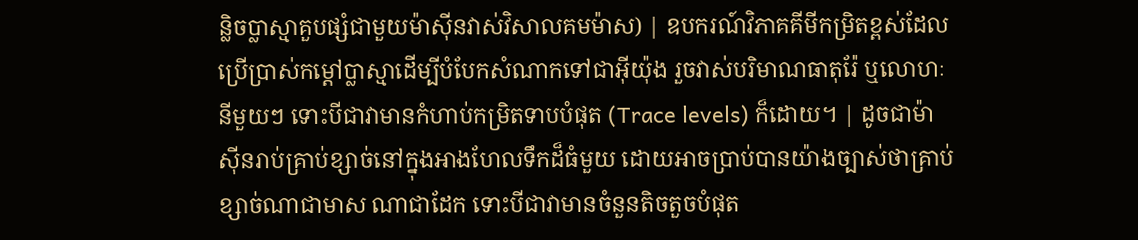ន្លិចប្លាស្មាគួបផ្សំជាមួយម៉ាស៊ីនវាស់វិសាលគមម៉ាស) | ឧបករណ៍វិភាគគីមីកម្រិតខ្ពស់ដែលប្រើប្រាស់កម្តៅប្លាស្មាដើម្បីបំបែកសំណាកទៅជាអ៊ីយ៉ុង រួចវាស់បរិមាណធាតុរ៉ែ ឬលោហៈនីមួយៗ ទោះបីជាវាមានកំហាប់កម្រិតទាបបំផុត (Trace levels) ក៏ដោយ។ | ដូចជាម៉ាស៊ីនរាប់គ្រាប់ខ្សាច់នៅក្នុងអាងហែលទឹកដ៏ធំមួយ ដោយអាចប្រាប់បានយ៉ាងច្បាស់ថាគ្រាប់ខ្សាច់ណាជាមាស ណាជាដែក ទោះបីជាវាមានចំនួនតិចតួចបំផុត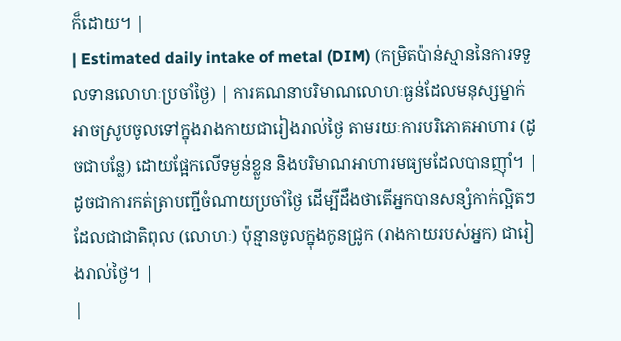ក៏ដោយ។ |
| Estimated daily intake of metal (DIM) (កម្រិតប៉ាន់ស្មាននៃការទទួលទានលោហៈប្រចាំថ្ងៃ) | ការគណនាបរិមាណលោហៈធ្ងន់ដែលមនុស្សម្នាក់អាចស្រូបចូលទៅក្នុងរាងកាយជារៀងរាល់ថ្ងៃ តាមរយៈការបរិភោគអាហារ (ដូចជាបន្លែ) ដោយផ្អែកលើទម្ងន់ខ្លួន និងបរិមាណអាហារមធ្យមដែលបានញ៉ាំ។ | ដូចជាការកត់ត្រាបញ្ជីចំណាយប្រចាំថ្ងៃ ដើម្បីដឹងថាតើអ្នកបានសន្សំកាក់ល្អិតៗដែលជាជាតិពុល (លោហៈ) ប៉ុន្មានចូលក្នុងកូនជ្រូក (រាងកាយរបស់អ្នក) ជារៀងរាល់ថ្ងៃ។ |
|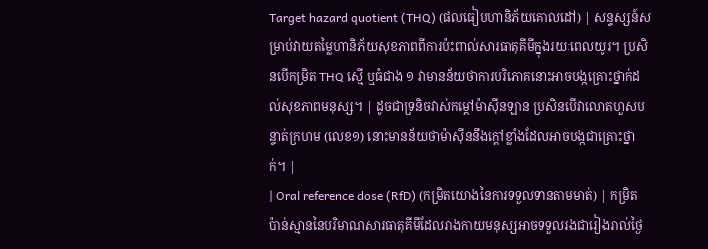Target hazard quotient (THQ) (ផលធៀបហានិភ័យគោលដៅ) | សន្ទស្សន៍សម្រាប់វាយតម្លៃហានិភ័យសុខភាពពីការប៉ះពាល់សារធាតុគីមីក្នុងរយៈពេលយូរ។ ប្រសិនបើកម្រិត THQ ស្មើ ឬធំជាង ១ វាមានន័យថាការបរិភោគនោះអាចបង្កគ្រោះថ្នាក់ដល់សុខភាពមនុស្ស។ | ដូចជាទ្រនិចវាស់កម្តៅម៉ាស៊ីនឡាន ប្រសិនបើវាលោតហួសបន្ទាត់ក្រហម (លេខ១) នោះមានន័យថាម៉ាស៊ីននឹងក្តៅខ្លាំងដែលអាចបង្កជាគ្រោះថ្នាក់។ |
| Oral reference dose (RfD) (កម្រិតយោងនៃការទទួលទានតាមមាត់) | កម្រិតប៉ាន់ស្មាននៃបរិមាណសារធាតុគីមីដែលរាងកាយមនុស្សអាចទទួលរងជារៀងរាល់ថ្ងៃ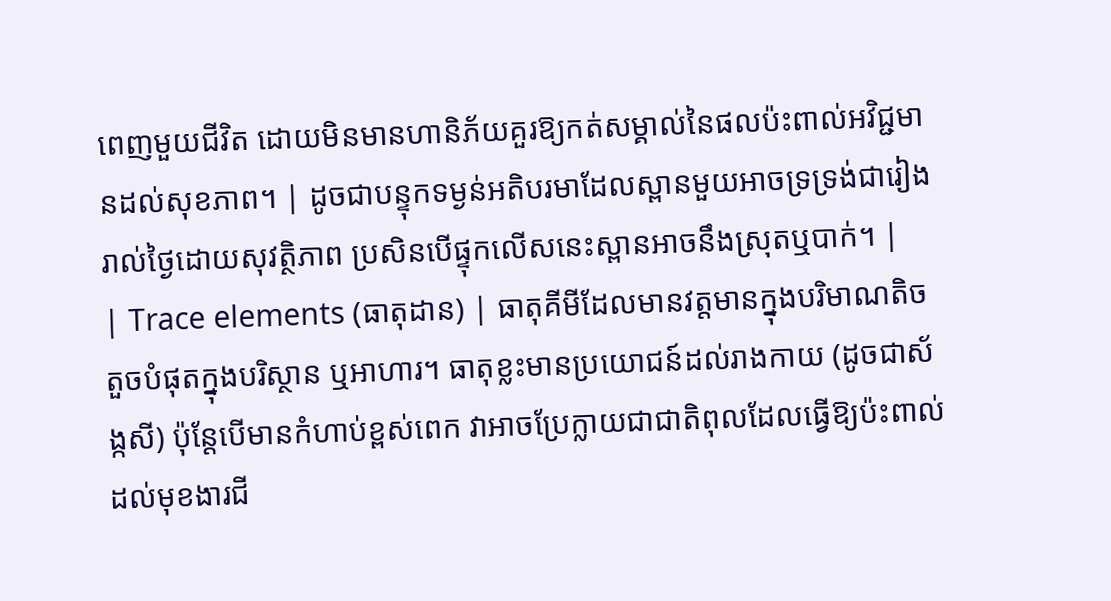ពេញមួយជីវិត ដោយមិនមានហានិភ័យគួរឱ្យកត់សម្គាល់នៃផលប៉ះពាល់អវិជ្ជមានដល់សុខភាព។ | ដូចជាបន្ទុកទម្ងន់អតិបរមាដែលស្ពានមួយអាចទ្រទ្រង់ជារៀងរាល់ថ្ងៃដោយសុវត្ថិភាព ប្រសិនបើផ្ទុកលើសនេះស្ពានអាចនឹងស្រុតឬបាក់។ |
| Trace elements (ធាតុដាន) | ធាតុគីមីដែលមានវត្តមានក្នុងបរិមាណតិចតួចបំផុតក្នុងបរិស្ថាន ឬអាហារ។ ធាតុខ្លះមានប្រយោជន៍ដល់រាងកាយ (ដូចជាស័ង្កសី) ប៉ុន្តែបើមានកំហាប់ខ្ពស់ពេក វាអាចប្រែក្លាយជាជាតិពុលដែលធ្វើឱ្យប៉ះពាល់ដល់មុខងារជី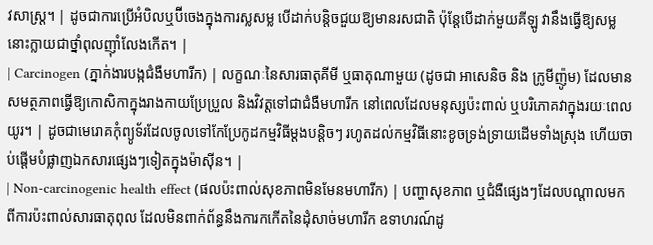វសាស្ត្រ។ | ដូចជាការប្រើអំបិលឬប៊ីចេងក្នុងការស្លសម្ល បើដាក់បន្តិចជួយឱ្យមានរសជាតិ ប៉ុន្តែបើដាក់មួយគីឡូ វានឹងធ្វើឱ្យសម្លនោះក្លាយជាថ្នាំពុលញ៉ាំលែងកើត។ |
| Carcinogen (ភ្នាក់ងារបង្កជំងឺមហារីក) | លក្ខណៈនៃសារធាតុគីមី ឬធាតុណាមួយ (ដូចជា អាសេនិច និង ក្រូមីញ៉ូម) ដែលមានសមត្ថភាពធ្វើឱ្យកោសិកាក្នុងរាងកាយប្រែប្រួល និងវិវត្តទៅជាជំងឺមហារីក នៅពេលដែលមនុស្សប៉ះពាល់ ឬបរិភោគវាក្នុងរយៈពេលយូរ។ | ដូចជាមេរោគកុំព្យូទ័រដែលចូលទៅកែប្រែកូដកម្មវិធីម្តងបន្តិចៗ រហូតដល់កម្មវិធីនោះខូចទ្រង់ទ្រាយដើមទាំងស្រុង ហើយចាប់ផ្តើមបំផ្លាញឯកសារផ្សេងៗទៀតក្នុងម៉ាស៊ីន។ |
| Non-carcinogenic health effect (ផលប៉ះពាល់សុខភាពមិនមែនមហារីក) | បញ្ហាសុខភាព ឬជំងឺផ្សេងៗដែលបណ្តាលមកពីការប៉ះពាល់សារធាតុពុល ដែលមិនពាក់ព័ន្ធនឹងការកកើតនៃដុំសាច់មហារីក ឧទាហរណ៍ដូ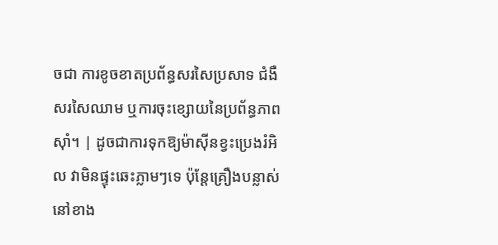ចជា ការខូចខាតប្រព័ន្ធសរសៃប្រសាទ ជំងឺសរសៃឈាម ឬការចុះខ្សោយនៃប្រព័ន្ធភាពស៊ាំ។ | ដូចជាការទុកឱ្យម៉ាស៊ីនខ្វះប្រេងរំអិល វាមិនផ្ទុះឆេះភ្លាមៗទេ ប៉ុន្តែគ្រឿងបន្លាស់នៅខាង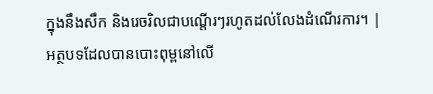ក្នុងនឹងសឹក និងរេចរិលជាបណ្តើរៗរហូតដល់លែងដំណើរការ។ |
អត្ថបទដែលបានបោះពុម្ពនៅលើ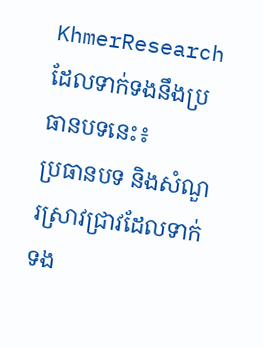KhmerResearch ដែលទាក់ទងនឹងប្រធានបទនេះ៖
ប្រធានបទ និងសំណួរស្រាវជ្រាវដែលទាក់ទង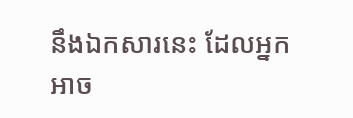នឹងឯកសារនេះ ដែលអ្នកអាច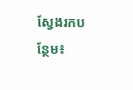ស្វែងរកបន្ថែម៖